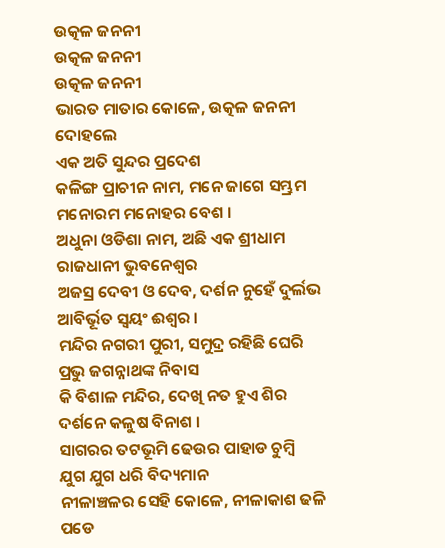ଉତ୍କଳ ଜନନୀ
ଉତ୍କଳ ଜନନୀ
ଉତ୍କଳ ଜନନୀ
ଭାରତ ମାତାର କୋଳେ, ଉତ୍କଳ ଜନନୀ ଦୋହଲେ
ଏକ ଅତି ସୁନ୍ଦର ପ୍ରଦେଶ
କଳିଙ୍ଗ ପ୍ରାଚୀନ ନାମ, ମନେ ଜାଗେ ସମ୍ଭ୍ରମ
ମନୋରମ ମନୋହର ବେଶ ।
ଅଧୁନା ଓଡିଶା ନାମ, ଅଛି ଏକ ଶ୍ରୀଧାମ
ରାଜଧାନୀ ଭୁବନେଶ୍ଵର
ଅଜସ୍ର ଦେବୀ ଓ ଦେବ, ଦର୍ଶନ ନୁହେଁ ଦୁର୍ଲଭ
ଆବିର୍ଭୂତ ସ୍ଵୟଂ ଈଶ୍ଵର ।
ମନ୍ଦିର ନଗରୀ ପୁରୀ, ସମୁଦ୍ର ରହିଛି ଘେରି
ପ୍ରଭୁ ଜଗନ୍ନାଥଙ୍କ ନିବାସ
କି ବିଶାଳ ମନ୍ଦିର, ଦେଖି ନତ ହୁଏ ଶିର
ଦର୍ଶନେ କଳୁଷ ବିନାଶ ।
ସାଗରର ତଟଭୂମି ଢେଉର ପାହାଡ ଚୁମ୍ବି
ଯୁଗ ଯୁଗ ଧରି ବିଦ୍ୟମାନ
ନୀଳାଞ୍ଚଳର ସେହି କୋଳେ, ନୀଳାକାଶ ଢଳି ପଡେ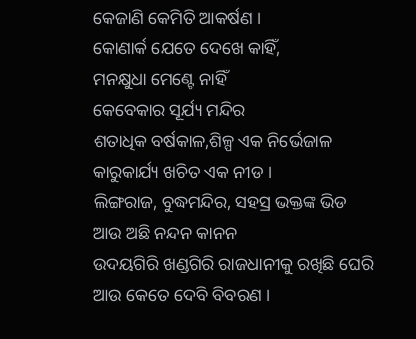କେଜାଣି କେମିତି ଆକର୍ଷଣ ।
କୋଣାର୍କ ଯେତେ ଦେଖେ କାହିଁ,
ମନକ୍ଷୁଧା ମେଣ୍ଟେ ନାହିଁ
କେବେକାର ସୂର୍ଯ୍ୟ ମନ୍ଦିର
ଶତାଧିକ ବର୍ଷକାଳ,ଶିଳ୍ପ ଏକ ନିର୍ଭେଜାଳ
କାରୁକାର୍ଯ୍ୟ ଖଚିତ ଏକ ନୀଡ ।
ଲିଙ୍ଗରାଜ, ବୁଦ୍ଧମନ୍ଦିର, ସହସ୍ର ଭକ୍ତଙ୍କ ଭିଡ
ଆଉ ଅଛି ନନ୍ଦନ କାନନ
ଉଦୟଗିରି ଖଣ୍ଡଗିରି ରାଜଧାନୀକୁ ରଖିଛି ଘେରି
ଆଉ କେତେ ଦେବି ବିବରଣ ।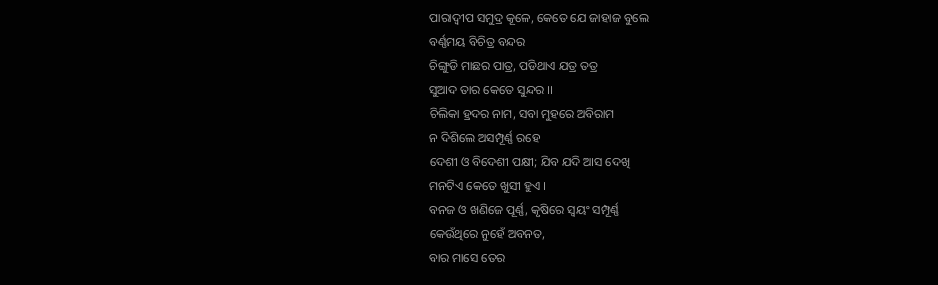ପାରାଦ୍ଵୀପ ସମୁଦ୍ର କୂଳେ, କେତେ ଯେ ଜାହାଜ ବୁଲେ
ବର୍ଣ୍ଣମୟ ବିଚିତ୍ର ବନ୍ଦର
ଚିଙ୍ଗୁଡି ମାଛର ପାତ୍ର, ପଡିଥାଏ ଯତ୍ର ତତ୍ର
ସୁଆଦ ତାର କେତେ ସୁନ୍ଦର ।।
ଚିଲିକା ହ୍ରଦର ନାମ, ସବା ମୁହରେ ଅବିରାମ
ନ ଦିଶିଲେ ଅସମ୍ପୂର୍ଣ୍ଣ ରହେ
ଦେଶୀ ଓ ବିଦେଶୀ ପକ୍ଷୀ; ଯିବ ଯଦି ଆସ ଦେଖି
ମନଟିଏ କେତେ ଖୁସୀ ହୁଏ ।
ବନଜ ଓ ଖଣିଜେ ପୂର୍ଣ୍ଣ, କୃଷିରେ ସ୍ଵୟଂ ସମ୍ପୂର୍ଣ୍ଣ
କେଉଁଥିରେ ନୁହେଁ ଅବନତ,
ବାର ମାସେ ତେର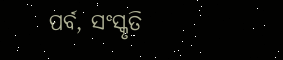ପର୍ବ, ସଂସ୍କୃତି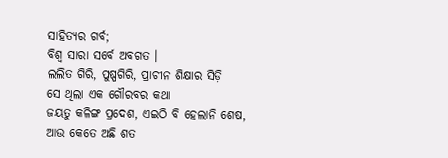ସାହିତ୍ୟର ଗର୍ବ;
ବିଶ୍ଵ ସାରା ସର୍ବେ ଅବଗତ ।
ଲଲିତ ଗିରି, ପୁଷ୍ପଗିରି, ପ୍ରାଚୀନ ଶିକ୍ଷାର ସିଡ଼ି
ସେ ଥିଲା ଏକ ଗୌରବର କଥା
ଜୟତୁ କଳିଙ୍ଗ ପ୍ରଦେଶ, ଏଇଠି ବି ହେଲାନି ଶେଷ,
ଆଉ କେତେ ଅଛି ଶତ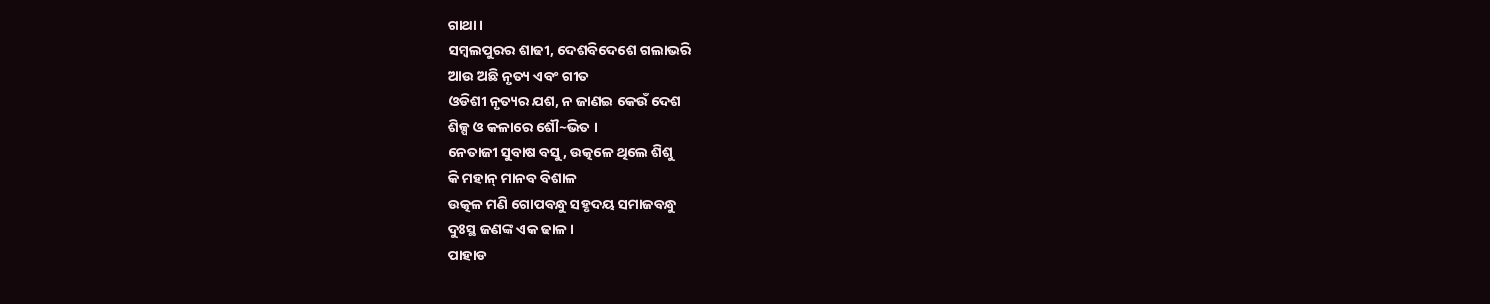ଗାଥା ।
ସମ୍ବଲପୁରର ଶାଢୀ, ଦେଶବିଦେଶେ ଗଲାଭରି
ଆଉ ଅଛି ନୃତ୍ୟ ଏବଂ ଗୀତ
ଓଡିଶୀ ନୃତ୍ୟର ଯଶ, ନ ଜାଣଇ କେଉଁ ଦେଶ
ଶିଳ୍ପ ଓ କଳାରେ ଶୌ~ଭିତ ।
ନେତାଜୀ ସୁବାଷ ବସୁ, ଉତ୍କଳେ ଥିଲେ ଶିଶୁ
କି ମହାନ୍ ମାନବ ବିଶାଳ
ଉତ୍କଳ ମଣି ଗୋପବନ୍ଧୁ ସହୃଦୟ ସମାଜବନ୍ଧୁ
ଦୁଃସ୍ଥ ଜଣଙ୍କ ଏକ ଢାଳ ।
ପାହାଡ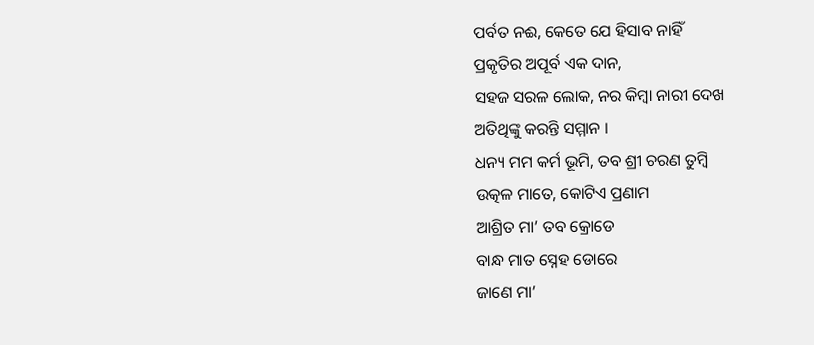ପର୍ବତ ନଈ, କେତେ ଯେ ହିସାବ ନାହିଁ
ପ୍ରକୃତିର ଅପୂର୍ବ ଏକ ଦାନ,
ସହଜ ସରଳ ଲୋକ, ନର କିମ୍ବା ନାରୀ ଦେଖ
ଅତିଥିଙ୍କୁ କରନ୍ତି ସମ୍ମାନ ।
ଧନ୍ୟ ମମ କର୍ମ ଭୂମି, ତବ ଶ୍ରୀ ଚରଣ ତୁମ୍ବି
ଉତ୍କଳ ମାତେ, କୋଟିଏ ପ୍ରଣାମ
ଆଶ୍ରିତ ମା’ ତବ କ୍ରୋଡେ
ବାନ୍ଧ ମାତ ସ୍ନେହ ଡୋରେ
ଜାଣେ ମା’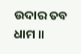ଉଦାର ତବ ଧାମ ॥